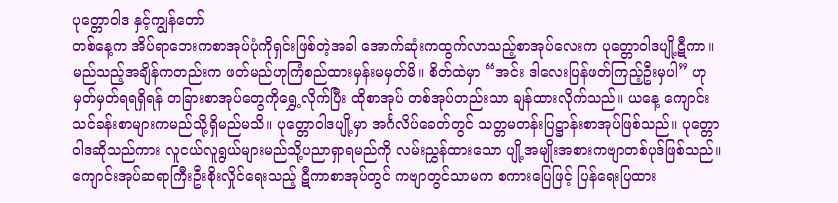ပုတ္တောဝါဒ နှင့်ကျွန်တော်
တစ်နေ့က အိပ်ရာဘေးကစာအုပ်ပုံကိုရှင်းဖြစ်တဲ့အခါ အောက်ဆုံးကထွက်လာသည့်စာအုပ်လေးက ပုတ္တောဝါဒပျို့ဋီကာ။ မည်သည့်အချိန်ကတည်းက ဖတ်မည်ဟုကြံစည်ထားမှန်းမမှတ်မိ။ စိတ်ထဲမှာ “အင်း ဒါလေးပြန်ဖတ်ကြည့်ဦးမှပါ” ဟု မှတ်မှတ်ရရရှိရန် တခြားစာအုပ်တွေကိုရွှေ့လိုက်ပြီး ထိုစာအုပ် တစ်အုပ်တည်းသာ ချန်ထားလိုက်သည်။ ယနေ့ ကျောင်းသင်ခန်းစာများကမည်သို့ရှိမည်မသိ။ ပုတ္တောဝါဒပျို့မှာ အင်္ဂလိပ်ခေတ်တွင် သတ္တမတန်းပြဋ္ဌာန်းစာအုပ်ဖြစ်သည်။ ပုတ္တောဝါဒဆိုသည်ကား လူငယ်လူရွယ်များမည်သို့ပညာရှာရမည်ကို လမ်းညွှန်ထားသော ပျို့အမျိုးအစားကဗျာတစ်ပုဒ်ဖြစ်သည်။ ကျောင်းအုပ်ဆရာကြီးဦးစိုးလှိုင်ရေးသည့် ဋီကာစာအုပ်တွင် ကဗျာတွင်သာမက စကားပြေဖြင့် ပြန်ရေးပြထား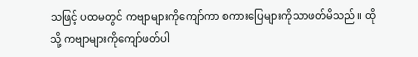သဖြင့် ပထမတွင် ကဗျာများကိုကျော်ကာ စကားပြေများကိုသာဖတ်မိသည်။ ထိုသို့ ကဗျာများကိုကျော်ဖတ်ပါ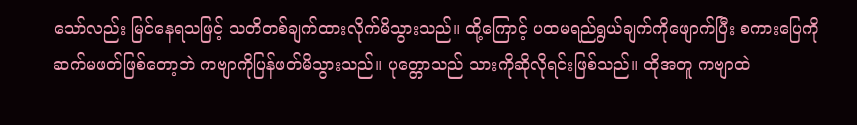သော်လည်း မြင်နေရသဖြင့် သတိတစ်ချက်ထားလိုက်မိသွားသည်။ ထို့ကြောင့် ပထမရည်ရွယ်ချက်ကိုဖျောက်ပြီး စကားပြေကိုဆက်မဖတ်ဖြစ်တော့ဘဲ ကဗျာကိုပြန်ဖတ်မိသွားသည်။ ပုတ္တောသည် သားကိုဆိုလိုရင်းဖြစ်သည်။ ထိုအတူ ကဗျာထဲ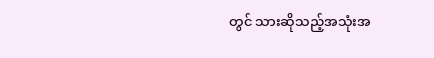တွင် သားဆိုသည့်အသုံးအ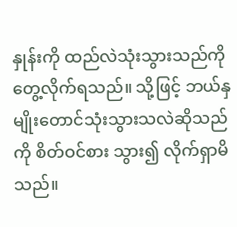နှုန်းကို ထည်လဲသုံးသွားသည်ကိုတွေ့လိုက်ရသည်။ သို့ဖြင့် ဘယ်နှမျိုးတောင်သုံးသွားသလဲဆိုသည်ကို စိတ်ဝင်စား သွား၍ လိုက်ရှာမိသည်။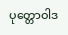ပုတ္တောဝါဒ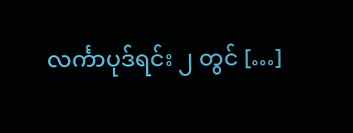လင်္ကာပုဒ်ရင်း ၂ တွင် […]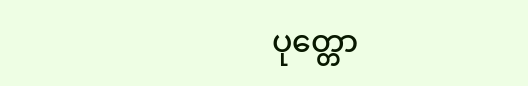ပုတ္တော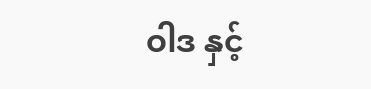ဝါဒ နှင့်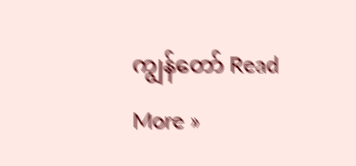ကျွန်တော် Read More »